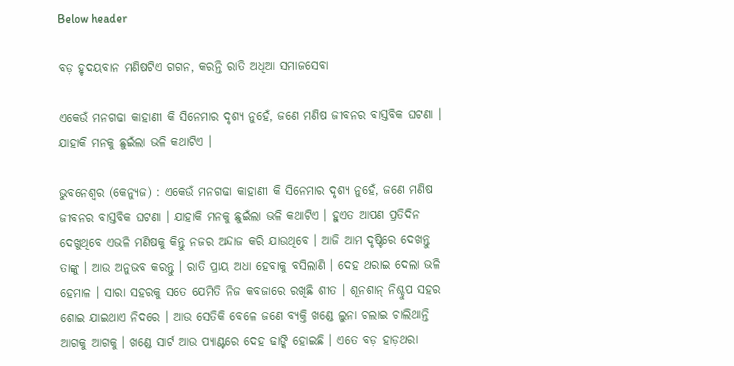Below header

ବଡ଼ ହୃଦୟବାନ ମଣିଷଟିଏ ଗଗନ, କରନ୍ତି ରାତି ଅଧିଆ ସମାଜସେବା

ଏକେଉଁ ମନଗଢା କାହାଣୀ କି ସିନେମାର ଦୃଶ୍ୟ ନୁହେଁ, ଜଣେ ମଣିଷ ଜୀବନର ବାସ୍ତବିକ ଘଟଣା । ଯାହାକି ମନକୁ ଛୁଇଁଲା ଭଳି କଥାଟିଏ ।

ଭୁବନେଶ୍ୱର (କେନ୍ୟୁଜ) : ଏକେଉଁ ମନଗଢା କାହାଣୀ କି ସିନେମାର ଦୃଶ୍ୟ ନୁହେଁ, ଜଣେ ମଣିଷ ଜୀବନର ବାସ୍ତବିକ ଘଟଣା । ଯାହାକି ମନକୁ ଛୁଇଁଲା ଭଳି କଥାଟିଏ । ହୁଏତ ଆପଣ ପ୍ରତିଦିନ ଦେଖୁଥିବେ ଏଭଳି ମଣିଷକୁ କିନ୍ତୁ ନଜର ଅନ୍ଦାଜ କରି ଯାଉଥିବେ । ଆଜି ଆମ ଦୃଷ୍ଟିରେ ଦେଖନ୍ତୁ ତାଙ୍କୁ । ଆଉ ଅନୁଭବ କରନ୍ତୁ । ରାତି ପ୍ରାୟ ଅଧା ହେବାକୁ ବସିଲାଣି । ଦେହ ଥରାଇ ଦେଲା ଭଳି ହେମାଳ । ସାରା ସହରକୁ ସତେ ଯେମିତି ନିଜ କବଜାରେ ରଖିଛି ଶୀତ । ଶୂନଶାନ୍ ନିଶ୍ଚୁପ ସହର ଶୋଇ ଯାଇଥାଏ ନିଦରେ । ଆଉ ସେତିକି ବେଳେ ଜଣେ ବ୍ୟକ୍ତି ଖଣ୍ଡେ ଲୁନା ଚଲାଇ ଚାଲିଥାନ୍ତି ଆଗକୁ ଆଗକୁ । ଖଣ୍ଡେ ସାର୍ଟ ଆଉ ପ୍ୟାଣ୍ଟରେ ଦେହ ଢାଙ୍କି ହୋଇଛି । ଏତେ ବଡ଼ ହାଡ଼ଥରା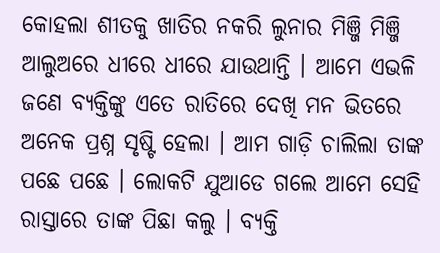କୋହଲା ଶୀତକୁ ଖାତିର ନକରି ଲୁନାର ମିଞ୍ଜି ମିଞ୍ଜି ଆଲୁଅରେ ଧୀରେ ଧୀରେ ଯାଉଥାନ୍ତି । ଆମେ ଏଭଳି ଜଣେ ବ୍ୟକ୍ତିଙ୍କୁ ଏତେ ରାତିରେ ଦେଖି ମନ ଭିତରେ ଅନେକ ପ୍ରଶ୍ନ ସୃଷ୍ଟି ହେଲା । ଆମ ଗାଡ଼ି ଚାଲିଲା ତାଙ୍କ ପଛେ ପଛେ । ଲୋକଟି ଯୁଆଡେ ଗଲେ ଆମେ ସେହି ରାସ୍ତାରେ ତାଙ୍କ ପିଛା କଲୁ । ବ୍ୟକ୍ତି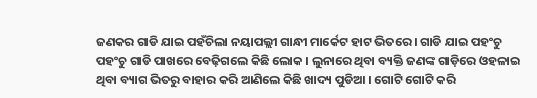ଜଣକର ଗାଡି ଯାଇ ପହଁଚିଲା ନୟାପଲ୍ଲୀ ଗାନ୍ଧୀ ମାର୍କେଟ ହାଟ ଭିତରେ । ଗାଡି ଯାଇ ପହଂଚୁ ପହଂଚୁ ଗାଡି ପାଖରେ ବେଢ଼ିଗଲେ କିଛି ଲୋକ । ଲୁନାରେ ଥିବା ବ୍ୟକ୍ତି ଜଣଙ୍କ ଗାଡ଼ିରେ ଓହଳାଇ ଥିବା ବ୍ୟାଗ ଭିତରୁ ବାହାର କରି ଆଣିଲେ କିଛି ଖାଦ୍ୟ ପୁଡିଆ । ଗୋଟି ଗୋଟି କରି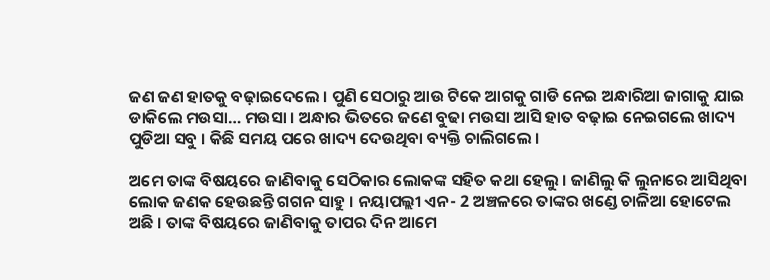ଜଣ ଜଣ ହାତକୁ ବଢ଼ାଇଦେଲେ । ପୁଣି ସେଠାରୁ ଆଉ ଟିକେ ଆଗକୁ ଗାଡି ନେଇ ଅନ୍ଧାରିଆ ଜାଗାକୁ ଯାଇ ଡାକିଲେ ମଉସା… ମଉସା । ଅନ୍ଧାର ଭିତରେ ଜଣେ ବୁଢା ମଉସା ଆସି ହାତ ବଢ଼ାଇ ନେଇଗଲେ ଖାଦ୍ୟ ପୁଡିଆ ସବୁ । କିଛି ସମୟ ପରେ ଖାଦ୍ୟ ଦେଉଥିବା ବ୍ୟକ୍ତି ଚାଲିଗଲେ ।

ଅମେ ତାଙ୍କ ବିଷୟରେ ଜାଣିବାକୁ ସେଠିକାର ଲୋକଙ୍କ ସହିତ କଥା ହେଲୁ । ଜାଣିଲୁ କି ଲୁନାରେ ଆସିଥିବା ଲୋକ ଜଣକ ହେଉଛନ୍ତି ଗଗନ ସାହୁ । ନୟାପଲ୍ଲୀ ଏନ- 2 ଅଞ୍ଚଳରେ ତାଙ୍କର ଖଣ୍ଡେ ଚାଳିଆ ହୋଟେଲ ଅଛି । ତାଙ୍କ ବିଷୟରେ ଜାଣିବାକୁ ତାପର ଦିନ ଆମେ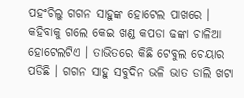ପହଂଚିଲୁ ଗଗନ ସାହୁଙ୍କ ହୋଟେଲ ପାଖରେ । କହିବାକୁ ଗଲେ କେଇ ଖଣ୍ଡ କପଡା ଢଙ୍କା ଚାଳିଆ ହୋଟେଲଟିଏ । ତାଭିତରେ କିଛି ଟେବୁଲ ଚେୟାର ପଡିଛି । ଗଗନ ସାହୁ ସବୁଦିନ ଭଳି ଭାତ ଡାଲି ଖଟା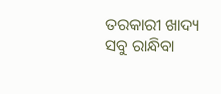ତରକାରୀ ଖାଦ୍ୟ ସବୁ ରାନ୍ଧିବା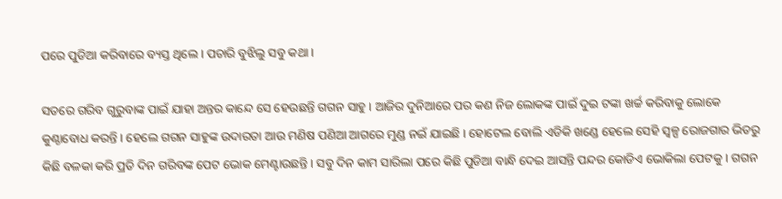ପରେ ପୁଡିଆ କରିବାରେ ବ୍ୟସ୍ତ ଥିଲେ । ପଚାରି ବୁଝିଲୁ ସବୁ କଥା ।

ସତରେ ଗରିବ ଗୁରୁବାଙ୍କ ପାଇଁ ଯାହା ଅନ୍ତର କାନ୍ଦେ ସେ ହେଉଛନ୍ତି ଗଗନ ସାହୁ । ଆଜିର ଦୁନିଆରେ ପର କଣ ନିଜ ଲୋକଙ୍କ ପାଇଁ ଦୁଇ ଟଙ୍କା ଖର୍ଚ୍ଚ କରିବାକୁ ଲୋକେ କୁଣ୍ଠାବୋଧ କରନ୍ତି । ହେଲେ ଗଗନ ସାହୁଙ୍କ ଉଦାରତା ଆଉ ମଣିଷ ପଣିଆ ଆଗରେ ମୁଣ୍ଡ ନଇଁ ଯାଇଛି । ହୋଟେଲ ବୋଲି ଏଡିକି ଖଣ୍ଡେ ହେଲେ ସେହି ସ୍ୱଳ୍ପ ରୋଜଗାର ଭିତରୁ କିଛି ବଳକା କରି ପ୍ରତି ଦିନ ଗରିବଙ୍କ ପେଟ ଭୋକ ମେଣ୍ଟାଉଛନ୍ତି । ସବୁ ଦିନ କାମ ସାରିଲା ପରେ କିଛି ପୁଡିଆ ବାନ୍ଧି ଦେଇ ଆସନ୍ତି ପନ୍ଦର କୋଡିଏ ଭୋକିଲା ପେଟକୁ । ଗଗନ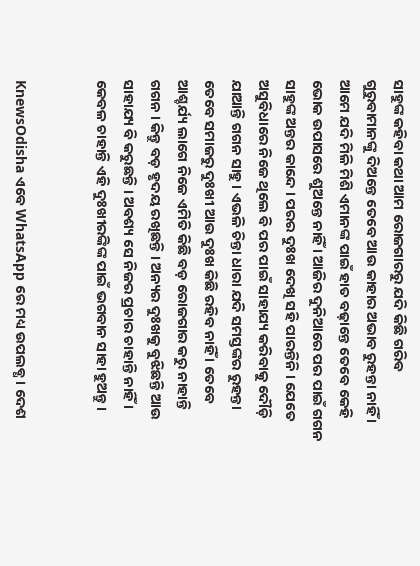ସାହୁଙ୍କ କହିବା କଥା ଆମ ରୋଜଗାରରୁ ଯଦି କିଛି ଗରିବ ଗୁରୁବାମାନଙ୍କୁ ଦିଅନ୍ତେ ତେବେ ଆଉ କାହାର ଅଭାବ ରୁହନ୍ତା ନାହିଁ । ଆମେ ଯଦି ମିଳି ମିଶି ଏମାନଙ୍କ ପାଇଁ ହାତ ବଢ଼ାନ୍ତେ ତେବେ କେହି ଭୋକ ଉପାସରେ ଶୁଅନ୍ତେ ନାହିଁ । ଆଜିର ଦୁନିଆରେ ପର ପାଇଁ ଗଗନ ସାହୁଙ୍କ ଅନ୍ତର କାନ୍ଦେ । ପରର ଦୁଃଖ ଦେଖି ସହି ପାରନ୍ତିନି । ଯେତେ ଅସୁବିଧାରେ ନିଜେ ଥିଲେ ବି ପର ପାଇଁ ସାହାଯ୍ୟ କରିବାକୁ ଦୌଡ଼ି ଯାଆନ୍ତି ଗଗନ ସାହୁ । ଏଭଳି ଚିନ୍ତା ଧାରା ଯଦି ସମସ୍ତଙ୍କର ରୁହନ୍ତା ତେବେ ସମାଜରୁ ଦୁଃଖୀ ଆଉ ଦୁଃଖ କିଛି ରହିବ ନାହିଁ । ତେବେ ଆଶ୍ଚର୍ଯ୍ୟ ଲାଗେ ନିଜେ ଏମିତି କିଛି ବଡ଼ ରୋଜଗାର କରୁ ନାହାନ୍ତି ଗଗନ । କିନ୍ତୁ ବଡ଼ ହୃଦୟ ରଖିଛନ୍ତି । ଅନ୍ୟର ଦୁଃଖକୁ ବୁଝିଛନ୍ତି ଆଉ ସାହାଯ୍ୟ ବି କରୁଛନ୍ତି । ଅବଶ୍ୟ ସେ ନିଜର ପ୍ରଚାର ଚାହାନ୍ତି ନାହିଁ । କେବଳ ଚାହାନ୍ତି ଏହି ଦୁଃଖୀରଙ୍କିଙ୍କ ପାଇଁ ଭଗବାନ ସାହା ହୁଅନ୍ତୁ ।


KnewsOdisha ଏବେ WhatsApp ରେ ମଧ୍ୟ ଉପଲବ୍ଧ । ଦେଶ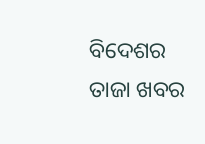ବିଦେଶର ତାଜା ଖବର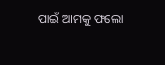ପାଇଁ ଆମକୁ ଫଲୋ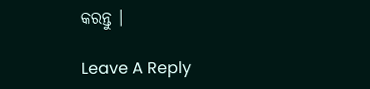କରନ୍ତୁ ।

Leave A Reply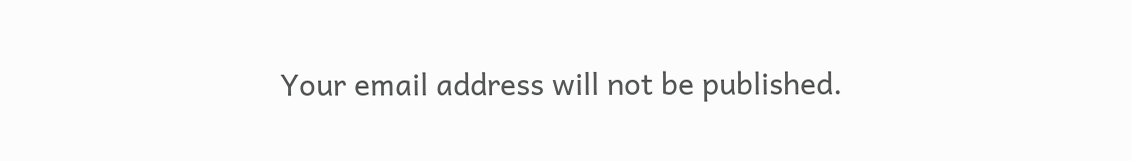Your email address will not be published.